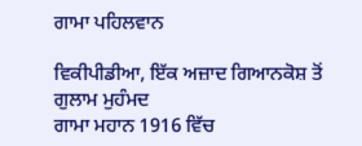ਗਾਮਾ ਪਹਿਲਵਾਨ

ਵਿਕੀਪੀਡੀਆ, ਇੱਕ ਅਜ਼ਾਦ ਗਿਆਨਕੋਸ਼ ਤੋਂ
ਗੁਲਾਮ ਮੁਹੰਮਦ
ਗਾਮਾ ਮਹਾਨ 1916 ਵਿੱਚ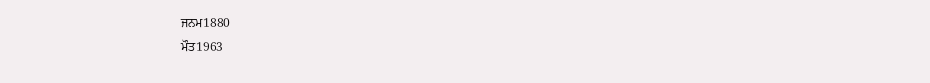ਜਨਮ1880
ਮੌਤ1963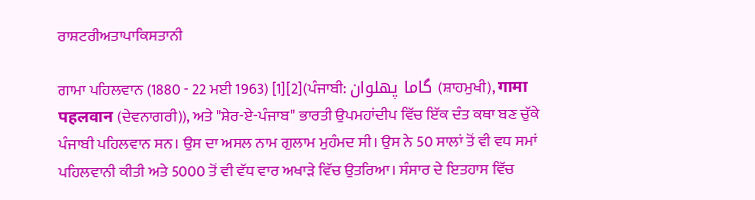ਰਾਸ਼ਟਰੀਅਤਾਪਾਕਿਸਤਾਨੀ

ਗਾਮਾ ਪਹਿਲਵਾਨ (1880 - 22 ਮਈ 1963) [1][2](ਪੰਜਾਬੀ: گاما پھلوان (ਸ਼ਾਹਮੁਖੀ), गामा पहलवान (ਦੇਵਨਾਗਰੀ)), ਅਤੇ "ਸ਼ੇਰ-ਏ-ਪੰਜਾਬ" ਭਾਰਤੀ ਉਪਮਹਾਂਦੀਪ ਵਿੱਚ ਇੱਕ ਦੰਤ ਕਥਾ ਬਣ ਚੁੱਕੇ ਪੰਜਾਬੀ ਪਹਿਲਵਾਨ ਸਨ। ਉਸ ਦਾ ਅਸਲ ਨਾਮ ਗੁਲਾਮ ਮੁਹੰਮਦ ਸੀ। ਉਸ ਨੇ 50 ਸਾਲਾਂ ਤੋਂ ਵੀ ਵਧ ਸਮਾਂ ਪਹਿਲਵਾਨੀ ਕੀਤੀ ਅਤੇ 5000 ਤੋਂ ਵੀ ਵੱਧ ਵਾਰ ਅਖਾੜੇ ਵਿੱਚ ਉਤਰਿਆ। ਸੰਸਾਰ ਦੇ ਇਤਹਾਸ ਵਿੱਚ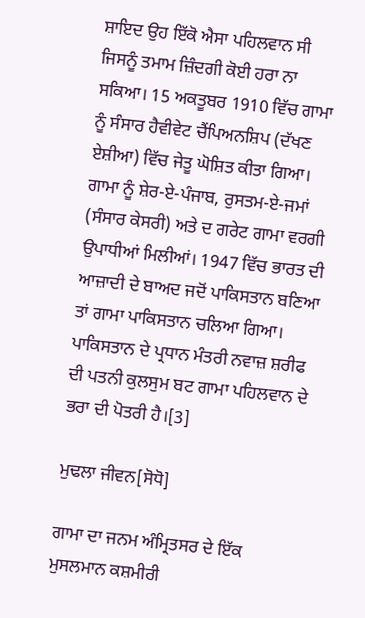ਸ਼ਾਇਦ ਉਹ ਇੱਕੋ ਐਸਾ ਪਹਿਲਵਾਨ ਸੀ ਜਿਸਨੂੰ ਤਮਾਮ ਜ਼ਿੰਦਗੀ ਕੋਈ ਹਰਾ ਨਾ ਸਕਿਆ। 15 ਅਕਤੂਬਰ 1910 ਵਿੱਚ ਗਾਮਾ ਨੂੰ ਸੰਸਾਰ ਹੈਵੀਵੇਟ ਚੈਂਪਿਅਨਸ਼ਿਪ (ਦੱਖਣ ਏਸ਼ੀਆ) ਵਿੱਚ ਜੇਤੂ ਘੋਸ਼ਿਤ ਕੀਤਾ ਗਿਆ। ਗਾਮਾ ਨੂੰ ਸ਼ੇਰ-ਏ-ਪੰਜਾਬ, ਰੁਸਤਮ-ਏ-ਜਮਾਂ (ਸੰਸਾਰ ਕੇਸਰੀ) ਅਤੇ ਦ ਗਰੇਟ ਗਾਮਾ ਵਰਗੀ ਉਪਾਧੀਆਂ ਮਿਲੀਆਂ। 1947 ਵਿੱਚ ਭਾਰਤ ਦੀ ਆਜ਼ਾਦੀ ਦੇ ਬਾਅਦ ਜਦੋਂ ਪਾਕਿਸਤਾਨ ਬਣਿਆ ਤਾਂ ਗਾਮਾ ਪਾਕਿਸਤਾਨ ਚਲਿਆ ਗਿਆ। ਪਾਕਿਸਤਾਨ ਦੇ ਪ੍ਰਧਾਨ ਮੰਤਰੀ ਨਵਾਜ਼ ਸ਼ਰੀਫ ਦੀ ਪਤਨੀ ਕੁਲਸੁਮ ਬਟ ਗਾਮਾ ਪਹਿਲਵਾਨ ਦੇ ਭਰਾ ਦੀ ਪੋਤਰੀ ਹੈ।[3]

ਮੁਢਲਾ ਜੀਵਨ[ਸੋਧੋ]

ਗਾਮਾ ਦਾ ਜਨਮ ਅੰਮ੍ਰਿਤਸਰ ਦੇ ਇੱਕ ਮੁਸਲਮਾਨ ਕਸ਼ਮੀਰੀ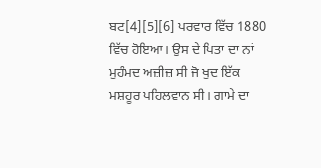ਬਟ[4][5][6] ਪਰਵਾਰ ਵਿੱਚ 1880 ਵਿੱਚ ਹੋਇਆ। ਉਸ ਦੇ ਪਿਤਾ ਦਾ ਨਾਂ ਮੁਹੰਮਦ ਅਜ਼ੀਜ਼ ਸੀ ਜੋ ਖੁਦ ਇੱਕ ਮਸ਼ਹੂਰ ਪਹਿਲਵਾਨ ਸੀ। ਗਾਮੇ ਦਾ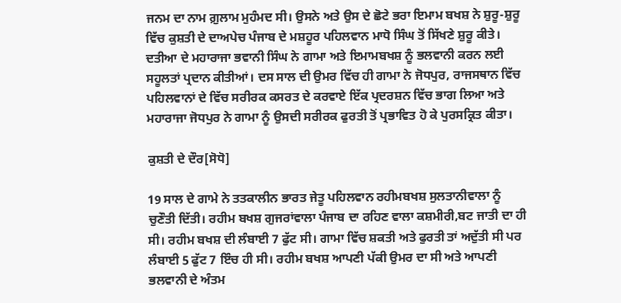ਜਨਮ ਦਾ ਨਾਮ ਗ਼ੁਲਾਮ ਮੁਹੰਮਦ ਸੀ। ਉਸਨੇ ਅਤੇ ਉਸ ਦੇ ਛੋਟੇ ਭਰਾ ਇਮਾਮ ਬਖਸ਼ ਨੇ ਸ਼ੁਰੂ-ਸ਼ੁਰੂ ਵਿੱਚ ਕੁਸ਼ਤੀ ਦੇ ਦਾਅਪੇਚ ਪੰਜਾਬ ਦੇ ਮਸ਼ਹੂਰ ਪਹਿਲਵਾਨ ਮਾਧੋ ਸਿੰਘ ਤੋਂ ਸਿੱਖਣੇ ਸ਼ੁਰੂ ਕੀਤੇ। ਦਤੀਆ ਦੇ ਮਹਾਰਾਜਾ ਭਵਾਨੀ ਸਿੰਘ ਨੇ ਗਾਮਾ ਅਤੇ ਇਮਾਮਬਖਸ਼ ਨੂੰ ਭਲਵਾਨੀ ਕਰਨ ਲਈ ਸਹੂਲਤਾਂ ਪ੍ਰਦਾਨ ਕੀਤੀਆਂ। ਦਸ ਸਾਲ ਦੀ ਉਮਰ ਵਿੱਚ ਹੀ ਗਾਮਾ ਨੇ ਜੋਧਪੁਰ, ਰਾਜਸਥਾਨ ਵਿੱਚ ਪਹਿਲਵਾਨਾਂ ਦੇ ਵਿੱਚ ਸਰੀਰਕ ਕਸਰਤ ਦੇ ਕਰਵਾਏ ਇੱਕ ਪ੍ਰਦਰਸ਼ਨ ਵਿੱਚ ਭਾਗ ਲਿਆ ਅਤੇ ਮਹਾਰਾਜਾ ਜੋਧਪੁਰ ਨੇ ਗਾਮਾ ਨੂੰ ਉਸਦੀ ਸਰੀਰਕ ਫੁਰਤੀ ਤੋਂ ਪ੍ਰਭਾਵਿਤ ਹੋ ਕੇ ਪੁਰਸਕ੍ਰਿਤ ਕੀਤਾ।

ਕੁਸ਼ਤੀ ਦੇ ਦੌਰ[ਸੋਧੋ]

19 ਸਾਲ ਦੇ ਗਾਮੇ ਨੇ ਤਤਕਾਲੀਨ ਭਾਰਤ ਜੇਤੂ ਪਹਿਲਵਾਨ ਰਹੀਮਬਖਸ਼ ਸੁਲਤਾਨੀਵਾਲਾ ਨੂੰ ਚੁਣੌਤੀ ਦਿੱਤੀ। ਰਹੀਮ ਬਖਸ਼ ਗੁਜਰਾਂਵਾਲਾ ਪੰਜਾਬ ਦਾ ਰਹਿਣ ਵਾਲਾ ਕਸ਼ਮੀਰੀ,ਬਟ ਜਾਤੀ ਦਾ ਹੀ ਸੀ। ਰਹੀਮ ਬਖਸ਼ ਦੀ ਲੰਬਾਈ 7 ਫੁੱਟ ਸੀ। ਗਾਮਾ ਵਿੱਚ ਸ਼ਕਤੀ ਅਤੇ ਫੁਰਤੀ ਤਾਂ ਅਦੁੱਤੀ ਸੀ ਪਰ ਲੰਬਾਈ 5 ਫੁੱਟ 7 ਇੰਚ ਹੀ ਸੀ। ਰਹੀਮ ਬਖਸ਼ ਆਪਣੀ ਪੱਕੀ ਉਮਰ ਦਾ ਸੀ ਅਤੇ ਆਪਣੀ ਭਲਵਾਨੀ ਦੇ ਅੰਤਮ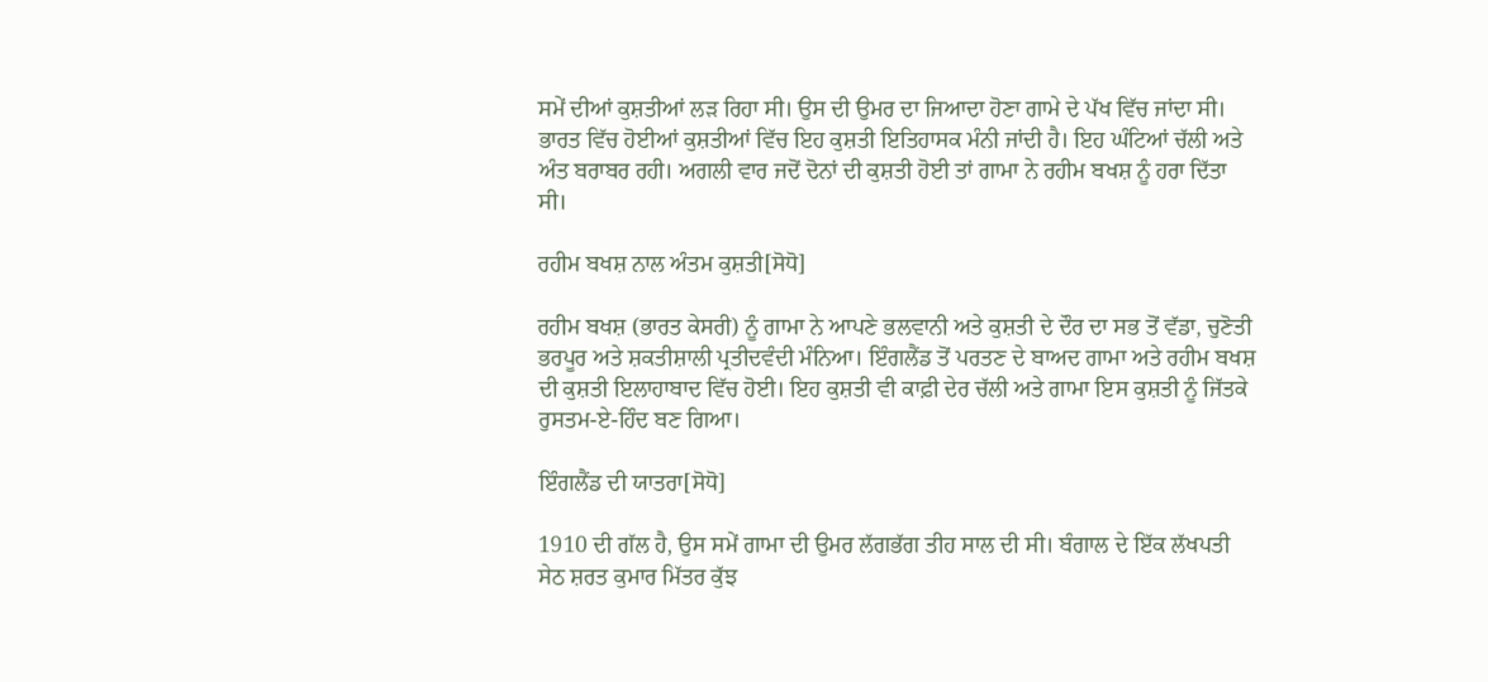ਸਮੇਂ ਦੀਆਂ ਕੁਸ਼ਤੀਆਂ ਲੜ ਰਿਹਾ ਸੀ। ਉਸ ਦੀ ਉਮਰ ਦਾ ਜਿਆਦਾ ਹੋਣਾ ਗਾਮੇ ਦੇ ਪੱਖ ਵਿੱਚ ਜਾਂਦਾ ਸੀ। ਭਾਰਤ ਵਿੱਚ ਹੋਈਆਂ ਕੁਸ਼ਤੀਆਂ ਵਿੱਚ ਇਹ ਕੁਸ਼ਤੀ ਇਤਿਹਾਸਕ ਮੰਨੀ ਜਾਂਦੀ ਹੈ। ਇਹ ਘੰਟਿਆਂ ਚੱਲੀ ਅਤੇ ਅੰਤ ਬਰਾਬਰ ਰਹੀ। ਅਗਲੀ ਵਾਰ ਜਦੋਂ ਦੋਨਾਂ ਦੀ ਕੁਸ਼ਤੀ ਹੋਈ ਤਾਂ ਗਾਮਾ ਨੇ ਰਹੀਮ ਬਖਸ਼ ਨੂੰ ਹਰਾ ਦਿੱਤਾ ਸੀ।

ਰਹੀਮ ਬਖਸ਼ ਨਾਲ ਅੰਤਮ ਕੁਸ਼ਤੀ[ਸੋਧੋ]

ਰਹੀਮ ਬਖਸ਼ (ਭਾਰਤ ਕੇਸਰੀ) ਨੂੰ ਗਾਮਾ ਨੇ ਆਪਣੇ ਭਲਵਾਨੀ ਅਤੇ ਕੁਸ਼ਤੀ ਦੇ ਦੌਰ ਦਾ ਸਭ ਤੋਂ ਵੱਡਾ, ਚੁਣੋਤੀ ਭਰਪੂਰ ਅਤੇ ਸ਼ਕਤੀਸ਼ਾਲੀ ਪ੍ਰਤੀਦਵੰਦੀ ਮੰਨਿਆ। ਇੰਗਲੈਂਡ ਤੋਂ ਪਰਤਣ ਦੇ ਬਾਅਦ ਗਾਮਾ ਅਤੇ ਰਹੀਮ ਬਖਸ਼ ਦੀ ਕੁਸ਼ਤੀ ਇਲਾਹਾਬਾਦ ਵਿੱਚ ਹੋਈ। ਇਹ ਕੁਸ਼ਤੀ ਵੀ ਕਾਫ਼ੀ ਦੇਰ ਚੱਲੀ ਅਤੇ ਗਾਮਾ ਇਸ ਕੁਸ਼ਤੀ ਨੂੰ ਜਿੱਤਕੇ ਰੁਸਤਮ-ਏ-ਹਿੰਦ ਬਣ ਗਿਆ।

ਇੰਗਲੈਂਡ ਦੀ ਯਾਤਰਾ[ਸੋਧੋ]

1910 ਦੀ ਗੱਲ ਹੈ, ਉਸ ਸਮੇਂ ਗਾਮਾ ਦੀ ਉਮਰ ਲੱਗਭੱਗ ਤੀਹ ਸਾਲ ਦੀ ਸੀ। ਬੰਗਾਲ ਦੇ ਇੱਕ ਲੱਖਪਤੀ ਸੇਠ ਸ਼ਰਤ ਕੁਮਾਰ ਮਿੱਤਰ ਕੁੱਝ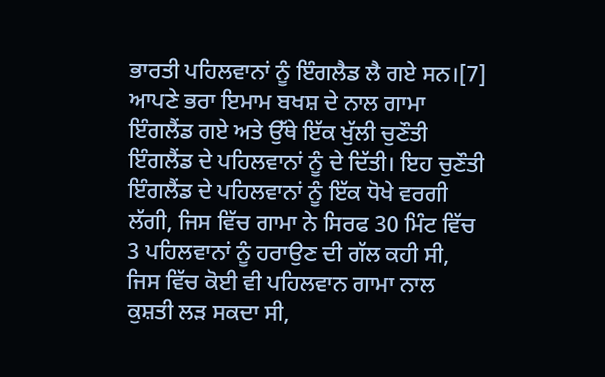ਭਾਰਤੀ ਪਹਿਲਵਾਨਾਂ ਨੂੰ ਇੰਗਲੈਡ ਲੈ ਗਏ ਸਨ।[7] ਆਪਣੇ ਭਰਾ ਇਮਾਮ ਬਖਸ਼ ਦੇ ਨਾਲ ਗਾਮਾ ਇੰਗਲੈਂਡ ਗਏ ਅਤੇ ਉੱਥੇ ਇੱਕ ਖੁੱਲੀ ਚੁਣੌਤੀ ਇੰਗਲੈਂਡ ਦੇ ਪਹਿਲਵਾਨਾਂ ਨੂੰ ਦੇ ਦਿੱਤੀ। ਇਹ ਚੁਣੌਤੀ ਇੰਗਲੈਂਡ ਦੇ ਪਹਿਲਵਾਨਾਂ ਨੂੰ ਇੱਕ ਧੋਖੇ ਵਰਗੀ ਲੱਗੀ, ਜਿਸ ਵਿੱਚ ਗਾਮਾ ਨੇ ਸਿਰਫ 30 ਮਿੰਟ ਵਿੱਚ 3 ਪਹਿਲਵਾਨਾਂ ਨੂੰ ਹਰਾਉਣ ਦੀ ਗੱਲ ਕਹੀ ਸੀ, ਜਿਸ ਵਿੱਚ ਕੋਈ ਵੀ ਪਹਿਲਵਾਨ ਗਾਮਾ ਨਾਲ ਕੁਸ਼ਤੀ ਲੜ ਸਕਦਾ ਸੀ,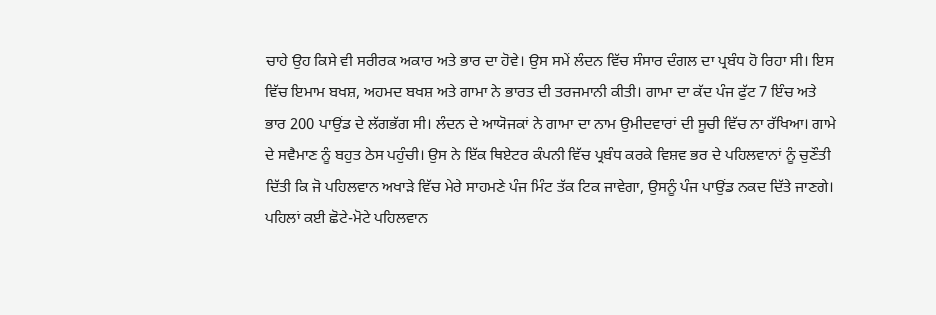ਚਾਹੇ ਉਹ ਕਿਸੇ ਵੀ ਸਰੀਰਕ ਅਕਾਰ ਅਤੇ ਭਾਰ ਦਾ ਹੋਵੇ। ਉਸ ਸਮੇਂ ਲੰਦਨ ਵਿੱਚ ਸੰਸਾਰ ਦੰਗਲ ਦਾ ਪ੍ਰਬੰਧ ਹੋ ਰਿਹਾ ਸੀ। ਇਸ ਵਿੱਚ ਇਮਾਮ ਬਖਸ਼, ਅਹਮਦ ਬਖਸ਼ ਅਤੇ ਗਾਮਾ ਨੇ ਭਾਰਤ ਦੀ ਤਰਜਮਾਨੀ ਕੀਤੀ। ਗਾਮਾ ਦਾ ਕੱਦ ਪੰਜ ਫੁੱਟ 7 ਇੰਚ ਅਤੇ ਭਾਰ 200 ਪਾਉਂਡ ਦੇ ਲੱਗਭੱਗ ਸੀ। ਲੰਦਨ ਦੇ ਆਯੋਜਕਾਂ ਨੇ ਗਾਮਾ ਦਾ ਨਾਮ ਉਮੀਦਵਾਰਾਂ ਦੀ ਸੂਚੀ ਵਿੱਚ ਨਾ ਰੱਖਿਆ। ਗਾਮੇ ਦੇ ਸਵੈਮਾਣ ਨੂੰ ਬਹੁਤ ਠੇਸ ਪਹੁੰਚੀ। ਉਸ ਨੇ ਇੱਕ ਥਿਏਟਰ ਕੰਪਨੀ ਵਿੱਚ ਪ੍ਰਬੰਧ ਕਰਕੇ ਵਿਸ਼ਵ ਭਰ ਦੇ ਪਹਿਲਵਾਨਾਂ ਨੂੰ ਚੁਣੌਤੀ ਦਿੱਤੀ ਕਿ ਜੋ ਪਹਿਲਵਾਨ ਅਖਾੜੇ ਵਿੱਚ ਮੇਰੇ ਸਾਹਮਣੇ ਪੰਜ ਮਿੰਟ ਤੱਕ ਟਿਕ ਜਾਵੇਗਾ, ਉਸਨੂੰ ਪੰਜ ਪਾਉਂਡ ਨਕਦ ਦਿੱਤੇ ਜਾਣਗੇ। ਪਹਿਲਾਂ ਕਈ ਛੋਟੇ-ਮੋਟੇ ਪਹਿਲਵਾਨ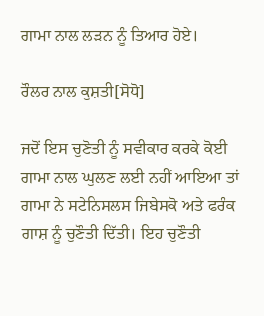ਗਾਮਾ ਨਾਲ ਲੜਨ ਨੂੰ ਤਿਆਰ ਹੋਏ।

ਰੌਲਰ ਨਾਲ ਕੁਸ਼ਤੀ[ਸੋਧੋ]

ਜਦੋਂ ਇਸ ਚੁਣੋਤੀ ਨੂੰ ਸਵੀਕਾਰ ਕਰਕੇ ਕੋਈ ਗਾਮਾ ਨਾਲ ਘੁਲਣ ਲਈ ਨਹੀਂ ਆਇਆ ਤਾਂ ਗਾਮਾ ਨੇ ਸਟੇਨਿਸਲਸ ਜਿਬੇਸਕੋ ਅਤੇ ਫਰੰਕ ਗਾਸ਼ ਨੂੰ ਚੁਣੌਤੀ ਦਿੱਤੀ। ਇਹ ਚੁਣੌਤੀ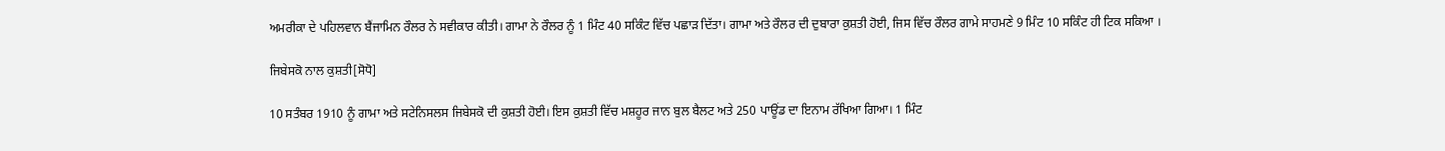ਅਮਰੀਕਾ ਦੇ ਪਹਿਲਵਾਨ ਬੈਂਜਾਮਿਨ ਰੌਲਰ ਨੇ ਸਵੀਕਾਰ ਕੀਤੀ। ਗਾਮਾ ਨੇ ਰੌਲਰ ਨੂੰ 1 ਮਿੰਟ 40 ਸਕਿੰਟ ਵਿੱਚ ਪਛਾੜ ਦਿੱਤਾ। ਗਾਮਾ ਅਤੇ ਰੌਲਰ ਦੀ ਦੁਬਾਰਾ ਕੁਸ਼ਤੀ ਹੋਈ, ਜਿਸ ਵਿੱਚ ਰੌਲਰ ਗਾਮੇ ਸਾਹਮਣੇ 9 ਮਿੰਟ 10 ਸਕਿੰਟ ਹੀ ਟਿਕ ਸਕਿਆ ।

ਜਿਬੇਸਕੋ ਨਾਲ ਕੁਸ਼ਤੀ[ਸੋਧੋ]

10 ਸਤੰਬਰ 1910 ਨੂੰ ਗਾਮਾ ਅਤੇ ਸਟੇਨਿਸਲਸ ਜਿਬੇਸਕੋ ਦੀ ਕੁਸ਼ਤੀ ਹੋਈ। ਇਸ ਕੁਸ਼ਤੀ ਵਿੱਚ ਮਸ਼ਹੂਰ ਜਾਨ ਬੁਲ ਬੈਲਟ ਅਤੇ 250 ਪਾਊਂਡ ਦਾ ਇਨਾਮ ਰੱਖਿਆ ਗਿਆ। 1 ਮਿੰਟ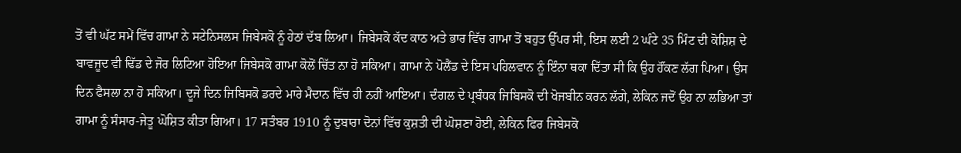ਤੋਂ ਵੀ ਘੱਟ ਸਮੇਂ ਵਿੱਚ ਗਾਮਾ ਨੇ ਸਟੇਨਿਸਲਸ ਜਿਬੇਸਕੋ ਨੂੰ ਹੇਠਾਂ ਦੱਬ ਲਿਆ। ਜਿਬੇਸਕੋ ਕੱਦ ਕਾਠ ਅਤੇ ਭਾਰ ਵਿੱਚ ਗਾਮਾ ਤੋਂ ਬਹੁਤ ਉੱਪਰ ਸੀ, ਇਸ ਲਈ 2 ਘੰਟੇ 35 ਮਿੰਟ ਦੀ ਕੋਸ਼ਿਸ਼ ਦੇ ਬਾਵਜੂਦ ਵੀ ਢਿੱਡ ਦੇ ਜੋਰ ਲਿਟਿਆ ਹੋਇਆ ਜਿਬੇਸਕੋ ਗਾਮਾ ਕੋਲੋਂ ਚਿੱਤ ਨਾ ਹੋ ਸਕਿਆ। ਗਾਮਾ ਨੇ ਪੋਲੈਂਡ ਦੇ ਇਸ ਪਹਿਲਵਾਨ ਨੂੰ ਇੰਨਾ ਥਕਾ ਦਿੱਤਾ ਸੀ ਕਿ ਉਹ ਹੌਂਕਣ ਲੱਗ ਪਿਆ। ਉਸ ਦਿਨ ਫੈਸਲਾ ਨਾ ਹੋ ਸਕਿਆ। ਦੂਜੇ ਦਿਨ ਜਿਬਿਸਕੋ ਡਰਦੇ ਮਾਰੇ ਮੈਦਾਨ ਵਿੱਚ ਹੀ ਨਹੀਂ ਆਇਆ। ਦੰਗਲ ਦੇ ਪ੍ਰਬੰਧਕ ਜਿਬਿਸਕੋ ਦੀ ਖੋਜਬੀਨ ਕਰਨ ਲੱਗੇ, ਲੇਕਿਨ ਜਦੋਂ ਉਹ ਨਾ ਲਭਿਆ ਤਾਂ ਗਾਮਾ ਨੂੰ ਸੰਸਾਰ-ਜੇਤੂ ਘੋਸ਼ਿਤ ਕੀਤਾ ਗਿਆ। 17 ਸਤੰਬਰ 1910 ਨੂੰ ਦੁਬਾਰਾ ਦੋਨਾਂ ਵਿੱਚ ਕੁਸ਼ਤੀ ਦੀ ਘੋਸ਼ਣਾ ਹੋਈ, ਲੇਕਿਨ ਫਿਰ ਜਿਬੇਸਕੋ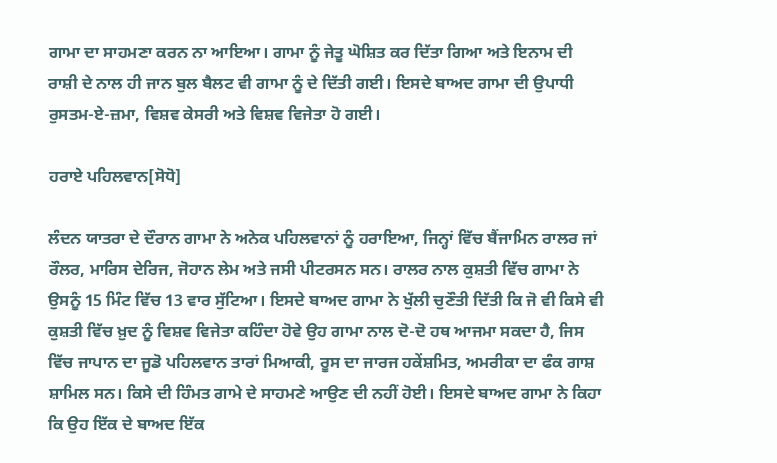ਗਾਮਾ ਦਾ ਸਾਹਮਣਾ ਕਰਨ ਨਾ ਆਇਆ। ਗਾਮਾ ਨੂੰ ਜੇਤੂ ਘੋਸ਼ਿਤ ਕਰ ਦਿੱਤਾ ਗਿਆ ਅਤੇ ਇਨਾਮ ਦੀ ਰਾਸ਼ੀ ਦੇ ਨਾਲ ਹੀ ਜਾਨ ਬੁਲ ਬੈਲਟ ਵੀ ਗਾਮਾ ਨੂੰ ਦੇ ਦਿੱਤੀ ਗਈ। ਇਸਦੇ ਬਾਅਦ ਗਾਮਾ ਦੀ ਉਪਾਧੀ ਰੁਸਤਮ-ਏ-ਜ਼ਮਾ, ਵਿਸ਼ਵ ਕੇਸਰੀ ਅਤੇ ਵਿਸ਼ਵ ਵਿਜੇਤਾ ਹੋ ਗਈ।

ਹਰਾਏ ਪਹਿਲਵਾਨ[ਸੋਧੋ]

ਲੰਦਨ ਯਾਤਰਾ ਦੇ ਦੌਰਾਨ ਗਾਮਾ ਨੇ ਅਨੇਕ ਪਹਿਲਵਾਨਾਂ ਨੂੰ ਹਰਾਇਆ, ਜਿਨ੍ਹਾਂ ਵਿੱਚ ਬੈਂਜਾਮਿਨ ਰਾਲਰ ਜਾਂ ਰੌਲਰ, ਮਾਰਿਸ ਦੇਰਿਜ, ਜੋਹਾਨ ਲੇਮ ਅਤੇ ਜਸੀ ਪੀਟਰਸਨ ਸਨ। ਰਾਲਰ ਨਾਲ ਕੁਸ਼ਤੀ ਵਿੱਚ ਗਾਮਾ ਨੇ ਉਸਨੂੰ 15 ਮਿੰਟ ਵਿੱਚ 13 ਵਾਰ ਸੁੱਟਿਆ। ਇਸਦੇ ਬਾਅਦ ਗਾਮਾ ਨੇ ਖੁੱਲੀ ਚੁਣੌਤੀ ਦਿੱਤੀ ਕਿ ਜੋ ਵੀ ਕਿਸੇ ਵੀ ਕੁਸ਼ਤੀ ਵਿੱਚ ਖ਼ੁਦ ਨੂੰ ਵਿਸ਼ਵ ਵਿਜੇਤਾ ਕਹਿੰਦਾ ਹੋਵੇ ਉਹ ਗਾਮਾ ਨਾਲ ਦੋ-ਦੋ ਹਥ ਆਜਮਾ ਸਕਦਾ ਹੈ, ਜਿਸ ਵਿੱਚ ਜਾਪਾਨ ਦਾ ਜੂਡੋ ਪਹਿਲਵਾਨ ਤਾਰਾਂ ਮਿਆਕੀ, ਰੂਸ ਦਾ ਜਾਰਜ ਹਕੇਂਸ਼ਮਿਤ, ਅਮਰੀਕਾ ਦਾ ਫੰਕ ਗਾਸ਼ ਸ਼ਾਮਿਲ ਸਨ। ਕਿਸੇ ਦੀ ਹਿੰਮਤ ਗਾਮੇ ਦੇ ਸਾਹਮਣੇ ਆਉਣ ਦੀ ਨਹੀਂ ਹੋਈ। ਇਸਦੇ ਬਾਅਦ ਗਾਮਾ ਨੇ ਕਿਹਾ ਕਿ ਉਹ ਇੱਕ ਦੇ ਬਾਅਦ ਇੱਕ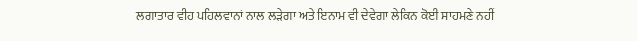ਲਗਾਤਾਰ ਵੀਹ ਪਹਿਲਵਾਨਾਂ ਨਾਲ ਲੜੇਗਾ ਅਤੇ ਇਨਾਮ ਵੀ ਦੇਵੇਗਾ ਲੇਕਿਨ ਕੋਈ ਸਾਹਮਣੇ ਨਹੀਂ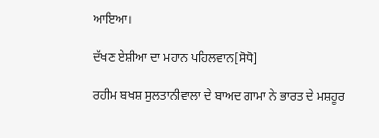ਆਇਆ।

ਦੱਖਣ ਏਸ਼ੀਆ ਦਾ ਮਹਾਨ ਪਹਿਲਵਾਨ[ਸੋਧੋ]

ਰਹੀਮ ਬਖਸ਼ ਸੁਲਤਾਨੀਵਾਲਾ ਦੇ ਬਾਅਦ ਗਾਮਾ ਨੇ ਭਾਰਤ ਦੇ ਮਸ਼ਹੂਰ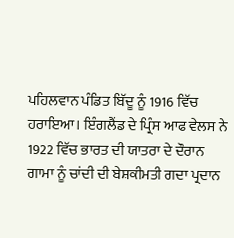ਪਹਿਲਵਾਨ ਪੰਡਿਤ ਬਿੱਦੂ ਨੂੰ 1916 ਵਿੱਚ ਹਰਾਇਆ। ਇੰਗਲੈਂਡ ਦੇ ਪ੍ਰਿੰਸ ਆਫ ਵੇਲਸ ਨੇ 1922 ਵਿੱਚ ਭਾਰਤ ਦੀ ਯਾਤਰਾ ਦੇ ਦੌਰਾਨ ਗਾਮਾ ਨੂੰ ਚਾਂਦੀ ਦੀ ਬੇਸ਼ਕੀਮਤੀ ਗਦਾ ਪ੍ਰਦਾਨ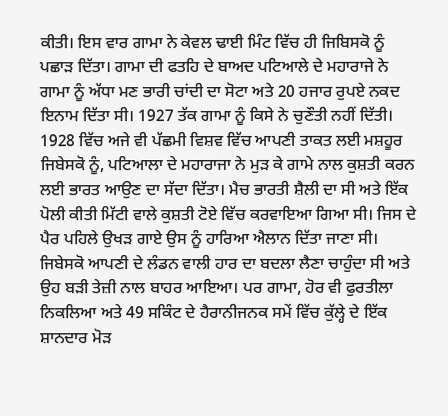ਕੀਤੀ। ਇਸ ਵਾਰ ਗਾਮਾ ਨੇ ਕੇਵਲ ਢਾਈ ਮਿੰਟ ਵਿੱਚ ਹੀ ਜਿਬਿਸਕੋ ਨੂੰ ਪਛਾੜ ਦਿੱਤਾ। ਗਾਮਾ ਦੀ ਫਤਹਿ ਦੇ ਬਾਅਦ ਪਟਿਆਲੇ ਦੇ ਮਹਾਰਾਜੇ ਨੇ ਗਾਮਾ ਨੂੰ ਅੱਧਾ ਮਣ ਭਾਰੀ ਚਾਂਦੀ ਦਾ ਸੋਟਾ ਅਤੇ 20 ਹਜਾਰ ਰੁਪਏ ਨਕਦ ਇਨਾਮ ਦਿੱਤਾ ਸੀ। 1927 ਤੱਕ ਗਾਮਾ ਨੂੰ ਕਿਸੇ ਨੇ ਚੁਣੌਤੀ ਨਹੀਂ ਦਿੱਤੀ। 1928 ਵਿੱਚ ਅਜੇ ਵੀ ਪੱਛਮੀ ਵਿਸ਼ਵ ਵਿੱਚ ਆਪਣੀ ਤਾਕਤ ਲਈ ਮਸ਼ਹੂਰ ਜਿਬੇਸਕੋ ਨੂੰ, ਪਟਿਆਲਾ ਦੇ ਮਹਾਰਾਜਾ ਨੇ ਮੁੜ ਕੇ ਗਾਮੇ ਨਾਲ ਕੁਸ਼ਤੀ ਕਰਨ ਲਈ ਭਾਰਤ ਆਉਣ ਦਾ ਸੱਦਾ ਦਿੱਤਾ। ਮੈਚ ਭਾਰਤੀ ਸ਼ੈਲੀ ਦਾ ਸੀ ਅਤੇ ਇੱਕ ਪੋਲੀ ਕੀਤੀ ਮਿੱਟੀ ਵਾਲੇ ਕੁਸ਼ਤੀ ਟੋਏ ਵਿੱਚ ਕਰਵਾਇਆ ਗਿਆ ਸੀ। ਜਿਸ ਦੇ ਪੈਰ ਪਹਿਲੇ ਉਖੜ ਗਾਏ ਉਸ ਨੂੰ ਹਾਰਿਆ ਐਲਾਨ ਦਿੱਤਾ ਜਾਣਾ ਸੀ। ਜਿਬੇਸਕੋ ਆਪਣੀ ਦੇ ਲੰਡਨ ਵਾਲੀ ਹਾਰ ਦਾ ਬਦਲਾ ਲੈਣਾ ਚਾਹੁੰਦਾ ਸੀ ਅਤੇ ਉਹ ਬੜੀ ਤੇਜ਼ੀ ਨਾਲ ਬਾਹਰ ਆਇਆ। ਪਰ ਗਾਮਾ, ਹੋਰ ਵੀ ਫੁਰਤੀਲਾ ਨਿਕਲਿਆ ਅਤੇ 49 ਸਕਿੰਟ ਦੇ ਹੈਰਾਨੀਜਨਕ ਸਮੇਂ ਵਿੱਚ ਕੁੱਲ੍ਹੇ ਦੇ ਇੱਕ ਸ਼ਾਨਦਾਰ ਮੋੜ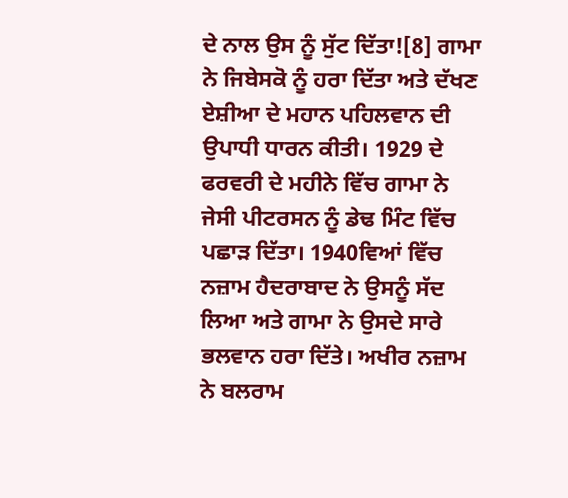ਦੇ ਨਾਲ ਉਸ ਨੂੰ ਸੁੱਟ ਦਿੱਤਾ![8] ਗਾਮਾ ਨੇ ਜਿਬੇਸਕੋ ਨੂੰ ਹਰਾ ਦਿੱਤਾ ਅਤੇ ਦੱਖਣ ਏਸ਼ੀਆ ਦੇ ਮਹਾਨ ਪਹਿਲਵਾਨ ਦੀ ਉਪਾਧੀ ਧਾਰਨ ਕੀਤੀ। 1929 ਦੇ ਫਰਵਰੀ ਦੇ ਮਹੀਨੇ ਵਿੱਚ ਗਾਮਾ ਨੇ ਜੇਸੀ ਪੀਟਰਸਨ ਨੂੰ ਡੇਢ ਮਿੰਟ ਵਿੱਚ ਪਛਾੜ ਦਿੱਤਾ। 1940ਵਿਆਂ ਵਿੱਚ ਨਜ਼ਾਮ ਹੈਦਰਾਬਾਦ ਨੇ ਉਸਨੂੰ ਸੱਦ ਲਿਆ ਅਤੇ ਗਾਮਾ ਨੇ ਉਸਦੇ ਸਾਰੇ ਭਲਵਾਨ ਹਰਾ ਦਿੱਤੇ। ਅਖੀਰ ਨਜ਼ਾਮ ਨੇ ਬਲਰਾਮ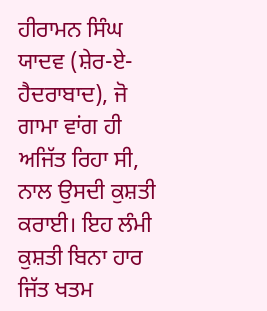ਹੀਰਾਮਨ ਸਿੰਘ ਯਾਦਵ (ਸ਼ੇਰ-ਏ-ਹੈਦਰਾਬਾਦ), ਜੋ ਗਾਮਾ ਵਾਂਗ ਹੀ ਅਜਿੱਤ ਰਿਹਾ ਸੀ, ਨਾਲ ਉਸਦੀ ਕੁਸ਼ਤੀ ਕਰਾਈ। ਇਹ ਲੰਮੀ ਕੁਸ਼ਤੀ ਬਿਨਾ ਹਾਰ ਜਿੱਤ ਖਤਮ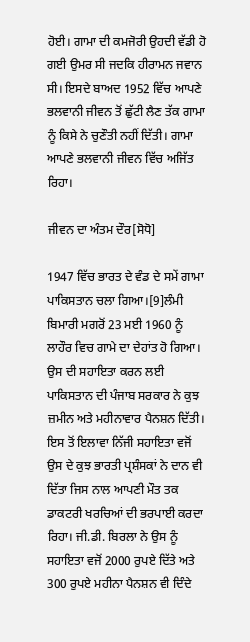ਹੋਈ। ਗਾਮਾ ਦੀ ਕਮਜੋਰੀ ਉਹਦੀ ਵੱਡੀ ਹੋ ਗਈ ਉਮਰ ਸੀ ਜਦਕਿ ਹੀਰਾਮਨ ਜਵਾਨ ਸੀ। ਇਸਦੇ ਬਾਅਦ 1952 ਵਿੱਚ ਆਪਣੇ ਭਲਵਾਨੀ ਜੀਵਨ ਤੋਂ ਛੁੱਟੀ ਲੈਣ ਤੱਕ ਗਾਮਾ ਨੂੰ ਕਿਸੇ ਨੇ ਚੁਣੌਤੀ ਨਹੀਂ ਦਿੱਤੀ। ਗਾਮਾ ਆਪਣੇ ਭਲਵਾਨੀ ਜੀਵਨ ਵਿੱਚ ਅਜਿੱਤ ਰਿਹਾ।

ਜੀਵਨ ਦਾ ਅੰਤਮ ਦੌਰ[ਸੋਧੋ]

1947 ਵਿੱਚ ਭਾਰਤ ਦੇ ਵੰਡ ਦੇ ਸਮੇਂ ਗਾਮਾ ਪਾਕਿਸਤਾਨ ਚਲਾ ਗਿਆ।[9]ਲੰਮੀ ਬਿਮਾਰੀ ਮਗਰੋਂ 23 ਮਈ 1960 ਨੂੰ ਲਾਹੌਰ ਵਿਚ ਗਾਮੇ ਦਾ ਦੇਹਾਂਤ ਹੋ ਗਿਆ। ਉਸ ਦੀ ਸਹਾਇਤਾ ਕਰਨ ਲਈ ਪਾਕਿਸਤਾਨ ਦੀ ਪੰਜਾਬ ਸਰਕਾਰ ਨੇ ਕੁਝ ਜ਼ਮੀਨ ਅਤੇ ਮਹੀਨਾਵਾਰ ਪੈਨਸ਼ਨ ਦਿੱਤੀ। ਇਸ ਤੋਂ ਇਲਾਵਾ ਨਿੱਜੀ ਸਹਾਇਤਾ ਵਜੋਂ ਉਸ ਦੇ ਕੁਝ ਭਾਰਤੀ ਪ੍ਰਸ਼ੰਸਕਾਂ ਨੇ ਦਾਨ ਵੀ ਦਿੱਤਾ ਜਿਸ ਨਾਲ ਆਪਣੀ ਮੌਤ ਤਕ ਡਾਕਟਰੀ ਖਰਚਿਆਂ ਦੀ ਭਰਪਾਈ ਕਰਦਾ ਰਿਹਾ। ਜੀ.ਡੀ. ਬਿਰਲਾ ਨੇ ਉਸ ਨੂੰ ਸਹਾਇਤਾ ਵਜੋਂ 2000 ਰੁਪਏ ਦਿੱਤੇ ਅਤੇ 300 ਰੁਪਏ ਮਹੀਨਾ ਪੈਨਸ਼ਨ ਵੀ ਦਿੰਦੇ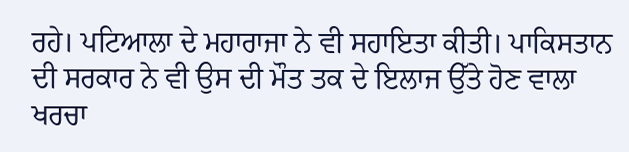ਰਹੇ। ਪਟਿਆਲਾ ਦੇ ਮਹਾਰਾਜਾ ਨੇ ਵੀ ਸਹਾਇਤਾ ਕੀਤੀ। ਪਾਕਿਸਤਾਨ ਦੀ ਸਰਕਾਰ ਨੇ ਵੀ ਉਸ ਦੀ ਮੌਤ ਤਕ ਦੇ ਇਲਾਜ ਉੱਤੇ ਹੋਣ ਵਾਲਾ ਖਰਚਾ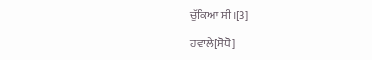ਚੁੱਕਿਆ ਸੀ।[3]

ਹਵਾਲੇ[ਸੋਧੋ]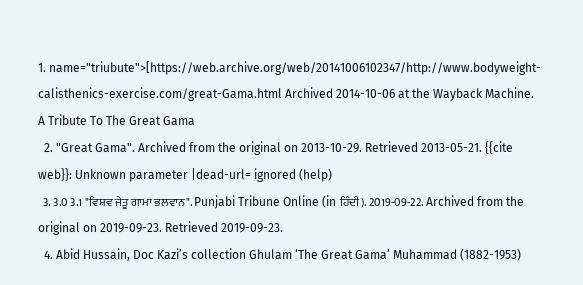1. name="triubute">[https://web.archive.org/web/20141006102347/http://www.bodyweight-calisthenics-exercise.com/great-Gama.html Archived 2014-10-06 at the Wayback Machine. A Tribute To The Great Gama
  2. "Great Gama". Archived from the original on 2013-10-29. Retrieved 2013-05-21. {{cite web}}: Unknown parameter |dead-url= ignored (help)
  3. 3.0 3.1 "ਵਿਸ਼ਵ ਜੇਤੂ ਗਾਮਾ ਭਲਵਾਨ". Punjabi Tribune Online (in ਹਿੰਦੀ). 2019-09-22. Archived from the original on 2019-09-23. Retrieved 2019-09-23.
  4. Abid Hussain, Doc Kazi’s collection Ghulam ‘The Great Gama’ Muhammad (1882-1953)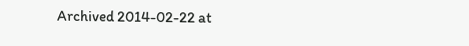Archived 2014-02-22 at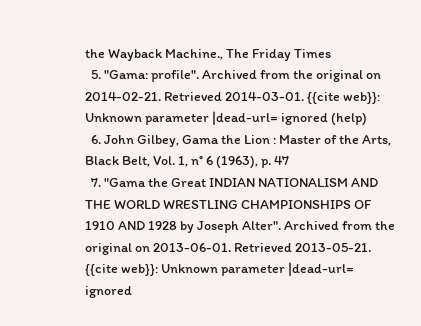the Wayback Machine., The Friday Times
  5. "Gama: profile". Archived from the original on 2014-02-21. Retrieved 2014-03-01. {{cite web}}: Unknown parameter |dead-url= ignored (help)
  6. John Gilbey, Gama the Lion : Master of the Arts, Black Belt, Vol. 1, n° 6 (1963), p. 47
  7. "Gama the Great INDIAN NATIONALISM AND THE WORLD WRESTLING CHAMPIONSHIPS OF 1910 AND 1928 by Joseph Alter". Archived from the original on 2013-06-01. Retrieved 2013-05-21. {{cite web}}: Unknown parameter |dead-url= ignored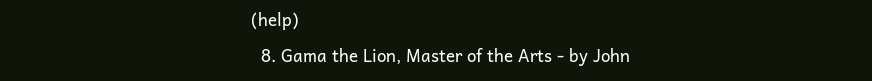(help)
  8. Gama the Lion, Master of the Arts - by John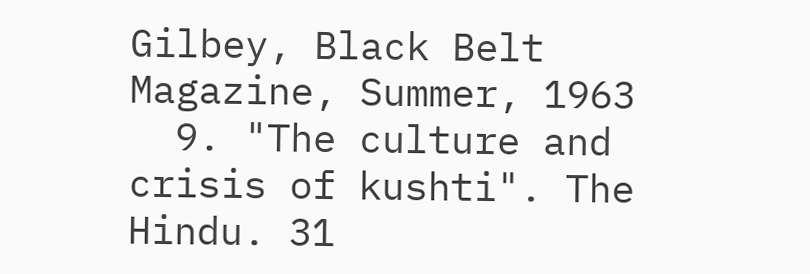Gilbey, Black Belt Magazine, Summer, 1963
  9. "The culture and crisis of kushti". The Hindu. 31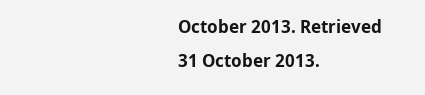October 2013. Retrieved 31 October 2013.